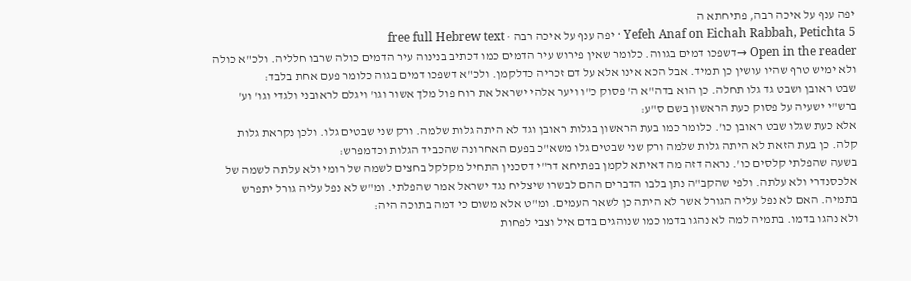יפה ענף על איכה רבה, פתיחתא ה
Yefeh Anaf on Eichah Rabbah, Petichta 5 · יפה ענף על איכה רבה · free full Hebrew text
Open in the reader →דשפכו דמים בגווה. כלומר שאין פירוש עיר הדמים כמו דכתיב בנינוה עיר הדמים כולה שרבו חלליה. ולכ"א כולה ולא ימיש טרף שהיו עושין כן תמיד. אבל הכא אינו אלא על דם זכריה כדלקמן. ולכ"א דשפכו דמים בגוה כלומר פעם אחת בלבד:
שבט ראובן ושבט גד גלו תחלה. כן הוא בדה"א ה' פסוק כ"ו ויער אלהי ישראל את רוח פול מלך אשור וגו' ויגלם לראובני ולגדי וגו' וע' ברש"י ישעיה על פסוק כעת הראשון בשם ס"ע:
אלא כעת שגלו שבט ראובן כו'. כלומר כמו בעת הראשון בגלות ראובן וגד לא היתה גלות שלמה. ורק שני שבטים גלו. ולכן נקראת גלות קלה. כן בעת הזאת לא היתה גלות שלמה ורק שני שבטים גלו משא"כ בפעם האחרונה שהכביד הגלות וכדמפרש:
בשעה שהפלתי קלסים כו'. נראה דזה מה דאיתא לקמן בפתיחא דר"י דסכנין התחיל מקלקל בחצים לשמה של רומי ולא עלתה לשמה של אלכסנדרי ולא עלתה. ולפי שהקב"ה נתן בלבו הדברים ההם לבשרו שיצליח נגד ישראל אמר שהפלתי. ומ"ש לא נפל עליה גורל יתפרש בתמיה. האם לא נפל עליה הגורל אשר לא היתה כן לשאר העמים. ומ"ט אלא משום כי דמה בתוכה היה:
ולא נהגו בדמו. בתמיה למה לא נהגו בדמו כמו שנוהגים בדם איל וצבי לפחות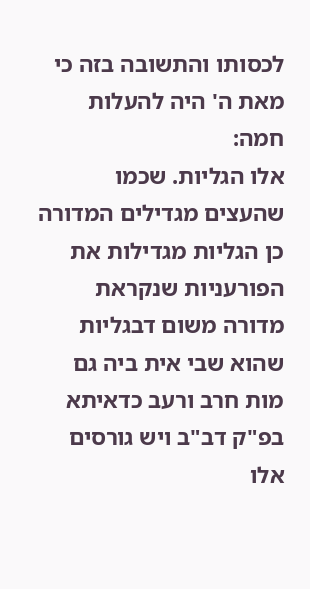לכסותו והתשובה בזה כי מאת ה' היה להעלות חמה:
אלו הגליות. שכמו שהעצים מגדילים המדורה כן הגליות מגדילות את הפורעניות שנקראת מדורה משום דבגליות שהוא שבי אית ביה גם מות חרב ורעב כדאיתא בפ"ק דב"ב ויש גורסים אלו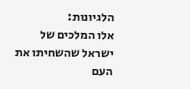הלגיונות:
אלו המלכים של ישראל שהשחיתו את העם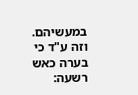במעשיהם. וזה ע"ד כי בערה כאש רשעה: